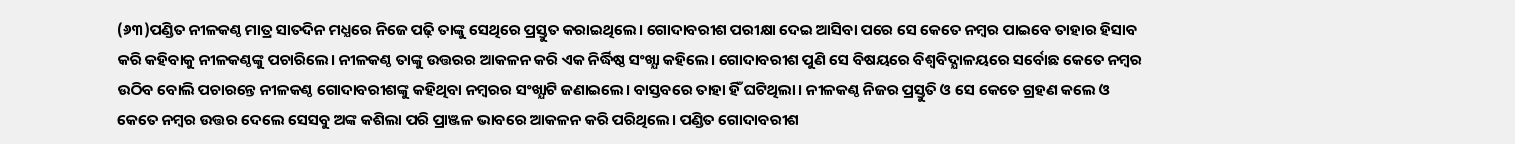(୬୩)ପଣ୍ଡିତ ନୀଳକଣ୍ଠ ମାତ୍ର ସାତଦିନ ମଧ୍ଯରେ ନିଜେ ପଢ଼ି ତାଙ୍କୁ ସେଥିରେ ପ୍ରସ୍ତୁତ କରାଇଥିଲେ। ଗୋଦାବରୀଶ ପରୀକ୍ଷା ଦେଇ ଆସିବା ପରେ ସେ କେତେ ନମ୍ବର ପାଇବେ ତାହାର ହିସାବ କରି କହିବାକୁ ନୀଳକଣ୍ଠଙ୍କୁ ପଚାରିଲେ। ନୀଳକଣ୍ଠ ତାଙ୍କୁ ଉତ୍ତରର ଆକଳନ କରି ଏକ ନିର୍ଦ୍ଧିଷ୍ଠ ସଂଖ୍ଯା କହିଲେ। ଗୋଦାବରୀଶ ପୁଣି ସେ ବିଷୟରେ ବିଶ୍ବବିଦ୍ଯାଳୟରେ ସର୍ବୋଛ କେତେ ନମ୍ବର ଉଠିବ ବୋଲି ପଚାରନ୍ତେ ନୀଳକଣ୍ଠ ଗୋଦାବରୀଶଙ୍କୁ କହିଥିବା ନମ୍ବରର ସଂଖ୍ଯାଟି ଜଣାଇଲେ। ବାସ୍ତବରେ ତାହା ହିଁ ଘଟିଥିଲା। ନୀଳକଣ୍ଠ ନିଜର ପ୍ରସ୍ତୁତି ଓ ସେ କେତେ ଗ୍ରହଣ କଲେ ଓ କେତେ ନମ୍ବର ଉତ୍ତର ଦେଲେ ସେସବୁ ଅଙ୍କ କଶିଲା ପରି ପ୍ରାଞ୍ଜଳ ଭାବରେ ଆକଳନ କରି ପରିଥିଲେ। ପଣ୍ଡିତ ଗୋଦାବରୀଶ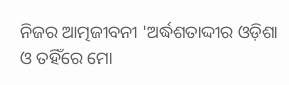ନିଜର ଆତ୍ମଜୀବନୀ 'ଅର୍ଦ୍ଧଶତାଦ୍ଦୀର ଓଡ଼ିଶା ଓ ତହିଁରେ ମୋ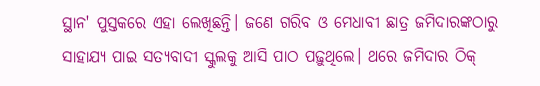ସ୍ଥାନ' ପୁସ୍ତକରେ ଏହା ଲେଖିଛନ୍ତି। ଜଣେ ଗରିବ ଓ ମେଧାବୀ ଛାତ୍ର ଜମିଦାରଙ୍କଠାରୁ ସାହାଯ୍ଯ ପାଇ ସତ୍ଯବାଦୀ ସ୍କୁଲକୁ ଆସି ପାଠ ପଢ଼ୁଥିଲେ। ଥରେ ଜମିଦାର ଠିକ୍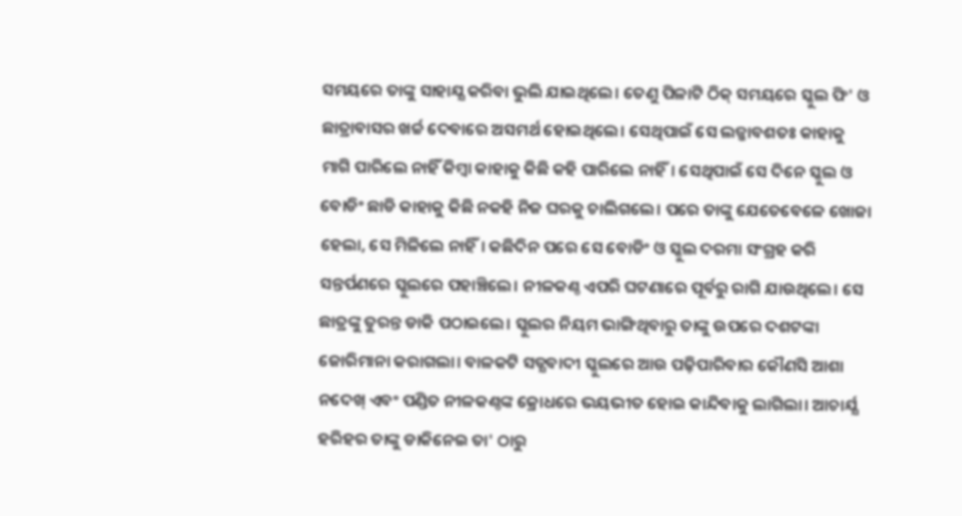ସମୟରେ ତାଙ୍କୁ ସାହାଯ୍ଯ କରିବା ଭୁଲି ଯାଇଥିଲେ। ତେଣୁ ପିଳାଟି ଠିକ୍ ସମୟରେ ସ୍କୁଲ ଫି' ଓ ଛାତ୍ରାବାସର ଖର୍ଚ୍ଚ ଦେବାରେ ଅସମର୍ଥ ହୋଇଥିଲେ। ସେଥିପାଇଁ ସେ ଲଜ୍ଜାବଶତଃ କାହାକୁ ମାଗି ପାରିଲେ ନାହିଁ କିମ୍ବା କାହାକୁ କିଛି କହି ପାରିଲେ ନାହିଁ। ସେଥିପାଇଁ ସେ ଦିନେ ସ୍କୁଲ ଓ ବୋଡିଂ ଛାଡି କାହାକୁ କିଛି ନକହି ନିଜ ଘରକୁ ଚାଲିଗଲେ। ପରେ ତାଙ୍କୁ ଯେତେବେଳେ ଖୋଜା ହେଲା, ସେ ମିଳିଲେ ନାହିଁ। କଛିଦିନ ପରେ ସେ ବୋଡିଂ ଓ ସ୍କୁଲ ଦରମା ସଂଗ୍ରହ କରି ସନ୍ତର୍ପଣରେ ସ୍କୁଲରେ ପହାଞ୍ଚିଲେ। ନୀଳକଣ୍ଠ ଏପରି ଘଟଣାରେ ପୂର୍ବରୁ ରାଗି ଯାଉଥିଲେ। ସେ ଛାତ୍ରଙ୍କୁ ତୁରନ୍ତ ଡାକି ପଠାଇଲେ। ସ୍କୁଲର ନିୟମ ଭାଙ୍ଗିଥିବାରୁ ତାଙ୍କୁ ଉପରେ ଦଶଟଙ୍କା ଜୋରିମାନା କରାଗଲା। ବାଳକଟି ସତ୍ଯବାଦୀ ସ୍କୁଲରେ ଆଉ ପଢ଼ିପାରିବାର କୌଣସି ଆଶା ନଦେଖ୍ ଏବଂ ପଣ୍ଡିତ ନୀଳକଣ୍ଠଙ୍କ କ୍ରୋଧରେ ଭୟଭୀତ ହୋଇ କାନ୍ଦିବାକୁ ଲାଗିଲା। ଆଚାର୍ଯ୍ଯ ହରିହର ତାଙ୍କୁ ଡାକିନେଇ ତା' ଠାରୁ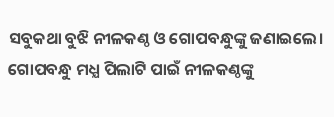ସବୁକଥା ବୁଝି ନୀଳକଣ୍ଠ ଓ ଗୋପବନ୍ଧୁଙ୍କୁ ଜଣାଇଲେ। ଗୋପବନ୍ଧୁ ମଧ୍ଯ ପିଲାଟି ପାଇଁ ନୀଳକଣ୍ଠଙ୍କୁ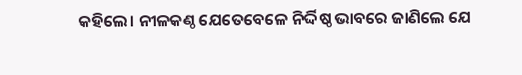କହିଲେ। ନୀଳକଣ୍ଠ ଯେତେବେଳେ ନିର୍ଦ୍ଦିଷ୍ଠ ଭାବରେ ଜାଣିଲେ ଯେ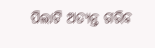ପିଲାଟି ଅତ୍ଯନ୍ତ ଗରିବ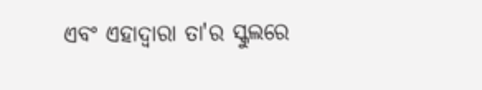ଏବଂ ଏହାଦ୍ବାରା ତା'ର ସ୍କୁଲରେ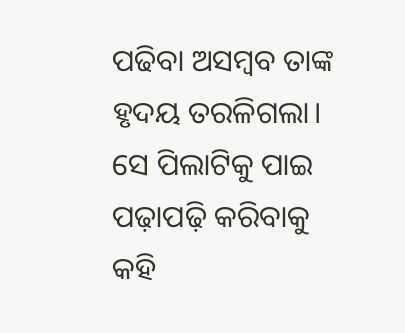ପଢିବା ଅସମ୍ବବ ତାଙ୍କ ହୃଦୟ ତରଳିଗଲା। ସେ ପିଲାଟିକୁ ପାଇ ପଢ଼ାପଢ଼ି କରିବାକୁ କହି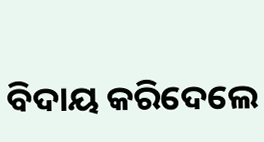ବିଦାୟ କରିଦେଲେ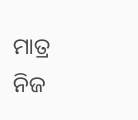ମାତ୍ର ନିଜ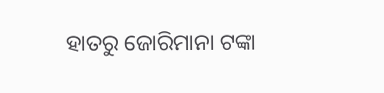ହାତରୁ ଜୋରିମାନା ଟଙ୍କା